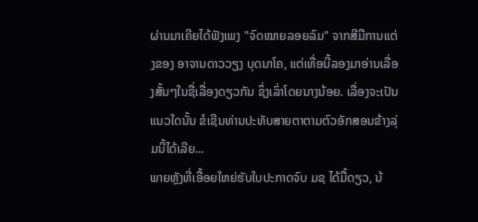ຜ່ານມາເຄີຍໄດ້ຟັງເພງ "ຈົດໝາຍລອຍລົມ" ຈາກສີມືການແຕ່ງຂອງ ອາຈານດາວວຽງ ບຸດນາໂຄ, ແຕ່ເທື່ອນີ້ລອງມາອ່ານເລື່ອງສັ້ນໆໃນຊື່ເລື່ອງດຽວກັນ ຊຶ່ງເລົ່າໂດຍນາງນ້ອຍ. ເລື່ອງຈະເປັນແນວໃດນັ້ນ ຂໍເຊີນທ່ານປະທັບສາຍຕາຕາມຕົວອັກສອນຂ້າງລຸ່ມນີ້ໄດ້ເລີຍ...
ພາຍຫຼັງທີ່ເອື້ອຍໃຫຍ່ຮັບໃບປະກາດຈົບ ມຊ ໄດ້ມື້ດຽວ, ນ້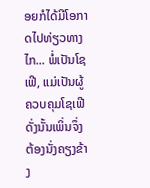ອຍກໍໄດ້ມີໂອກາດໄປທ່ຽວທາງໄກ... ພໍ່ເປັນໂຊເຟີ, ແມ່ເປັນຜູ້ຄວບຄຸມໂຊເຟີ ດັ່ງນັ້ນເພິ່ນຈຶ່ງຕ້ອງນັ່ງຄຽງຂ້າງ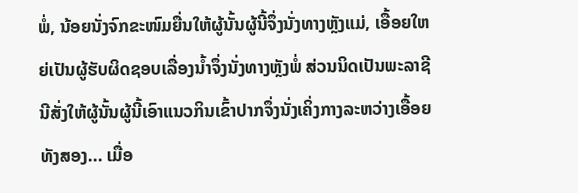ພໍ່, ນ້ອຍນັ່ງຈົກຂະໜົມຍື່ນໃຫ້ຜູ້ນັ້ນຜູ້ນີ້ຈຶ່ງນັ່ງທາງຫຼັງແມ່, ເອື້ອຍໃຫຍ່ເປັນຜູ້ຮັບຜິດຊອບເລື່ອງນໍ້າຈຶ່ງນັ່ງທາງຫຼັງພໍ່ ສ່ວນນິດເປັນພະລາຊີນີສັ່ງໃຫ້ຜູ້ນັ້ນຜູ້ນີ້ເອົາແນວກິນເຂົ້າປາກຈຶ່ງນັ່ງເຄິ່ງກາງລະຫວ່າງເອື້ອຍທັງສອງ... ເມື່ອ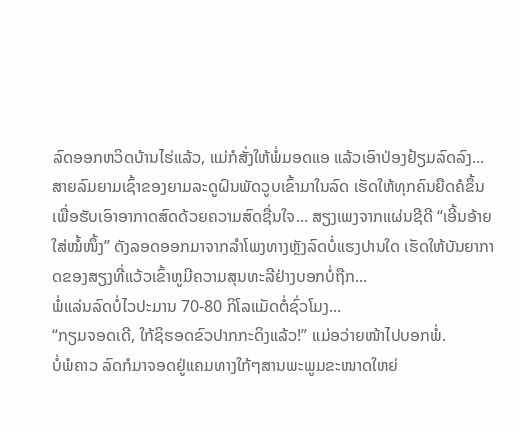ລົດອອກຫວິດບ້ານໄຮ່ແລ້ວ, ແມ່ກໍສັ່ງໃຫ້ພໍ່ມອດແອ ແລ້ວເອົາປ່ອງຢ້ຽມລົດລົງ... ສາຍລົມຍາມເຊົ້າຂອງຍາມລະດູຝົນພັດວູບເຂົ້າມາໃນລົດ ເຮັດໃຫ້ທຸກຄົນຍືດຄໍຂຶ້ນເພື່ອຮັບເອົາອາກາດສົດດ້ວຍຄວາມສົດຊື່ນໃຈ... ສຽງເພງຈາກແຜ່ນຊີດີ “ເອີ້ນອ້າຍໃສ່ໝໍ້ໜຶ້ງ” ດັງລອດອອກມາຈາກລຳໂພງທາງຫັຼງລົດບໍ່ແຮງປານໃດ ເຮັດໃຫ້ບັນຍາກາດຂອງສຽງທີ່ແວ້ວເຂົ້າຫູມີຄວາມສຸນທະລີຢ່າງບອກບໍ່ຖືກ...
ພໍ່ແລ່ນລົດບໍ່ໄວປະມານ 70-80 ກິໂລແມັດຕໍ່ຊົ່ວໂມງ...
“ກຽມຈອດເດີ, ໃກ້ຊິຮອດຂົວປາກກະດິງແລ້ວ!” ແມ່ອວ່າຍໜ້າໄປບອກພໍ່.
ບໍ່ພໍຄາວ ລົດກໍມາຈອດຢູ່ແຄມທາງໃກ້ໆສານພະພູມຂະໜາດໃຫຍ່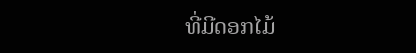ທີ່ມີດອກໄມ້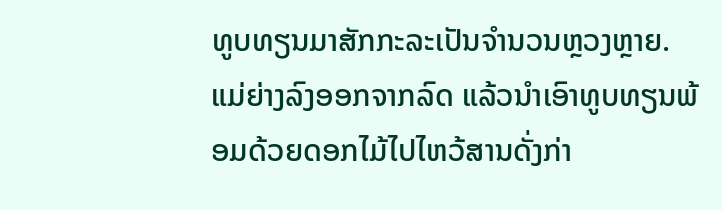ທູບທຽນມາສັກກະລະເປັນຈຳນວນຫຼວງຫຼາຍ. ແມ່ຍ່າງລົງອອກຈາກລົດ ແລ້ວນໍາເອົາທູບທຽນພ້ອມດ້ວຍດອກໄມ້ໄປໄຫວ້ສານດັ່ງກ່າ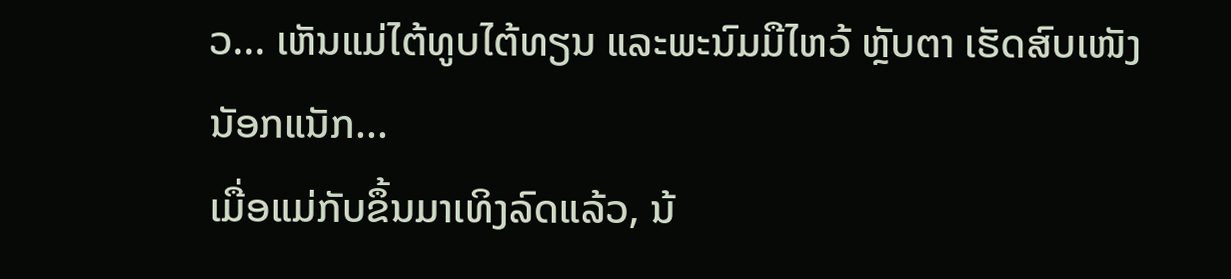ວ... ເຫັນແມ່ໄຕ້ທູບໄຕ້ທຽນ ແລະພະນົມມືໄຫວ້ ຫຼັບຕາ ເຮັດສົບເໜັງນັອກແນັກ...
ເມື່ອແມ່ກັບຂຶ້ນມາເທິງລົດແລ້ວ, ນ້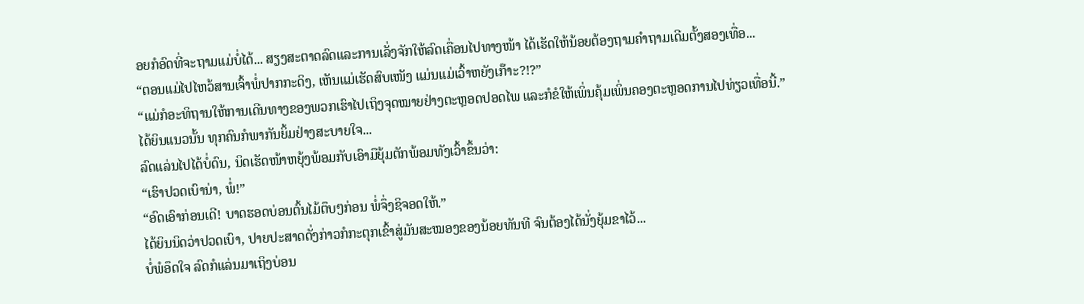ອຍກໍອົດທີ່ຈະຖາມແມ່ບໍ່ໄດ້... ສຽງສະຕາດລົດແລະການເລັ່ງຈັກໃຫ້ລົດເຄື່ອນໄປທາງໜ້າ ໄດ້ເຮັດໃຫ້ນ້ອຍຕ້ອງຖາມຄຳຖາມເດີມຕັ້ງສອງເທື່ອ...
“ຕອນແມ່ໄປໄຫວ້ສານເຈົ້າພໍ່ປາກກະດິງ, ເຫັນແມ່ເຮັດສົບເໜັງ ແມ່ນແມ່ເວົ້າຫຍັງເກ໊າະ?!?”
“ແມ່ກໍອະທິຖານໃຫ້ການເດີນທາງຂອງພວກເຮົາໄປເຖິງຈຸດໝາຍຢ່າງຕະຫຼອດປອດໄພ ແລະກໍຂໍໃຫ້ເພິ່ນຄຸ້ມເພິ່ນຄອງຕະຫຼອດການໄປທ່ຽວເທື່ອນີ້.”
ໄດ້ຍິນແນວນັ້ນ ທຸກຄົນກໍພາກັນຍິ້ມຢ່າງສະບາຍໃຈ...
ລົດແລ່ນໄປໄດ້ບໍ່ດົນ, ນິດເຮັດໜ້າຫຍຸ້ງພ້ອມກັບເອົາມືຍຸ້ມຕັກພ້ອມທັງເວົ້າຂຶ້ນວ່າ:
“ເຮົາປວດເບົານ່າ, ພໍ່!”
“ອົດເອົາກ່ອນເດີ! ບາດຮອດບ່ອນຕົ້ນໄມ້ຕຶບໆກ່ອນ ພໍ່ຈຶ່ງຊິຈອດໃຫ້.”
ໄດ້ຍິນນິດວ່າປວດເບົາ, ປາຍປະສາດດັ່ງກ່າວກໍກະຕຸກເຂົ້າສູ່ມັນສະໝອງຂອງນ້ອຍທັນທີ ຈົນຕ້ອງໄດ້ນັ່ງຍຸ້ມຂາໄວ້...
ບໍ່ພໍອຶດໃຈ ລົດກໍແລ່ນມາເຖິງບ່ອນ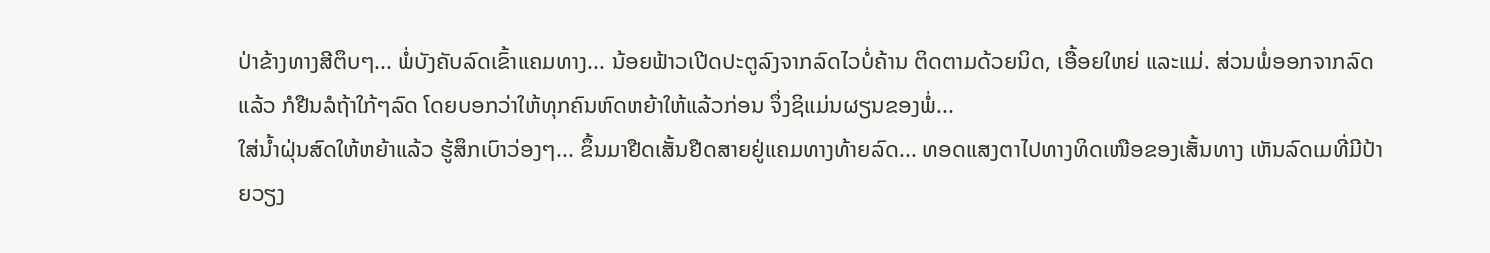ປ່າຂ້າງທາງສີຕຶບໆ... ພໍ່ບັງຄັບລົດເຂົ້າແຄມທາງ... ນ້ອຍຟ້າວເປີດປະຕູລົງຈາກລົດໄວບໍ່ຄ້ານ ຕິດຕາມດ້ວຍນິດ, ເອື້ອຍໃຫຍ່ ແລະແມ່. ສ່ວນພໍ່ອອກຈາກລົດແລ້ວ ກໍຢືນລໍຖ້າໃກ້ໆລົດ ໂດຍບອກວ່າໃຫ້ທຸກຄົນຫົດຫຍ້າໃຫ້ແລ້ວກ່ອນ ຈຶ່ງຊິແມ່ນຜຽນຂອງພໍ່...
ໃສ່ນ້ຳຝຸ່ນສົດໃຫ້ຫຍ້າແລ້ວ ຮູ້ສຶກເບົາວ່ອງໆ... ຂຶ້ນມາຢືດເສັ້ນຢືດສາຍຢູ່ແຄມທາງທ້າຍລົດ... ທອດແສງຕາໄປທາງທິດເໜືອຂອງເສັ້ນທາງ ເຫັນລົດເມທີ່ມີປ້າຍວຽງ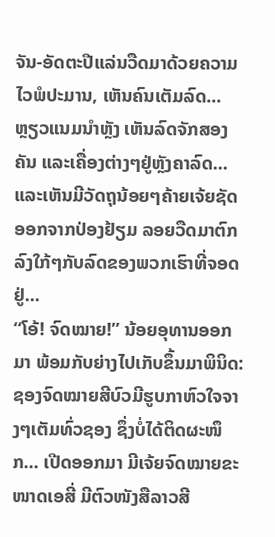ຈັນ-ອັດຕະປືແລ່ນວືດມາດ້ວຍຄວາມໄວພໍປະມານ, ເຫັນຄົນເຕັມລົດ... ຫຼຽວແນມນຳຫຼັງ ເຫັນລົດຈັກສອງຄັນ ແລະເຄື່ອງຕ່າງໆຢູ່ຫຼັງຄາລົດ... ແລະເຫັນມີວັດຖຸນ້ອຍໆຄ້າຍເຈ້ຍຊັດອອກຈາກປ່ອງຢ້ຽມ ລອຍວືດມາຕົກລົງໃກ້ໆກັບລົດຂອງພວກເຮົາທີ່ຈອດຢູ່...
“ໂອ້! ຈົດໝາຍ!” ນ້ອຍອຸທານອອກມາ ພ້ອມກັບຍ່າງໄປເກັບຂຶ້ນມາພິນິດ: ຊອງຈົດໝາຍສີບົວມີຮູບກາຫົວໃຈຈາງໆເຕັມທົ່ວຊອງ ຊຶ່ງບໍ່ໄດ້ຕິດຜະໜຶກ... ເປີດອອກມາ ມີເຈ້ຍຈົດໝາຍຂະໜາດເອສີ່ ມີຕົວໜັງສືລາວສີ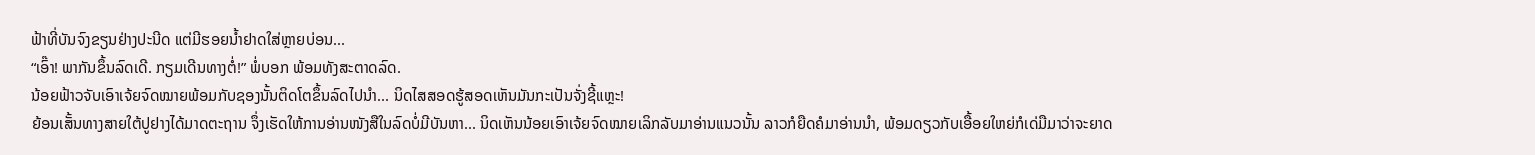ຟ້າທີ່ບັນຈົງຂຽນຢ່າງປະນີດ ແຕ່ມີຮອຍນ້ຳຢາດໃສ່ຫຼາຍບ່ອນ...
“ເອົ໊າ! ພາກັນຂຶ້ນລົດເດີ. ກຽມເດີນທາງຕໍ່!” ພໍ່ບອກ ພ້ອມທັງສະຕາດລົດ.
ນ້ອຍຟ້າວຈັບເອົາເຈ້ຍຈົດໝາຍພ້ອມກັບຊອງນັ້ນຕິດໂຕຂຶ້ນລົດໄປນຳ... ນິດໄສສອດຮູ້ສອດເຫັນມັນກະເປັນຈັ່ງຊີ້ແຫຼະ!
ຍ້ອນເສັ້ນທາງສາຍໃຕ້ປູຢາງໄດ້ມາດຕະຖານ ຈຶ່ງເຮັດໃຫ້ການອ່ານໜັງສືໃນລົດບໍ່ມີບັນຫາ... ນິດເຫັນນ້ອຍເອົາເຈ້ຍຈົດໝາຍເລິກລັບມາອ່ານແນວນັ້ນ ລາວກໍຍືດຄໍມາອ່ານນຳ, ພ້ອມດຽວກັບເອື້ອຍໃຫຍ່ກໍເດ່ມືມາວ່າຈະຍາດ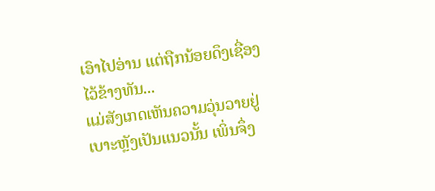ເອົາໄປອ່ານ ແຕ່ຖືກນ້ອຍດຶງເຊື່ອງໄວ້ຂ້າງທັນ...
ແມ່ສັງເກດເຫັນຄວາມວຸ່ນວາຍຢູ່ເບາະຫຼັງເປັນແນວນັ້ນ ເພິ່ນຈຶ່ງ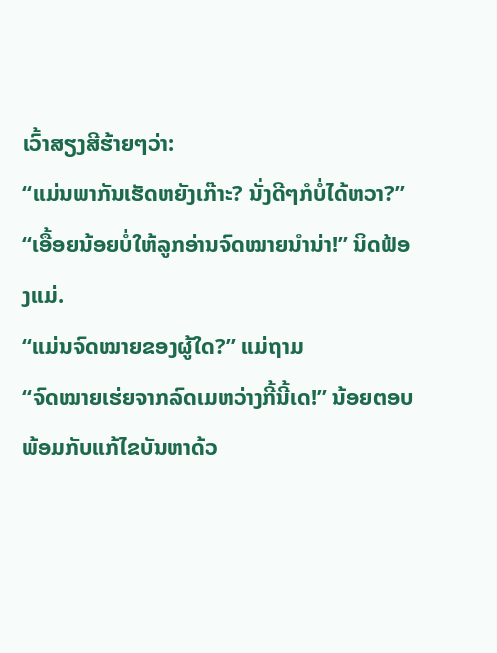ເວົ້າສຽງສີຮ້າຍໆວ່າ:
“ແມ່ນພາກັນເຮັດຫຍັງເກ໊າະ? ນັ່ງດີໆກໍບໍ່ໄດ້ຫວາ?”
“ເອື້ອຍນ້ອຍບໍ່ໃຫ້ລູກອ່ານຈົດໝາຍນຳນ່າ!” ນິດຟ້ອງແມ່.
“ແມ່ນຈົດໝາຍຂອງຜູ້ໃດ?” ແມ່ຖາມ
“ຈົດໝາຍເຮ່ຍຈາກລົດເມຫວ່າງກີ້ນີ້ເດ!” ນ້ອຍຕອບພ້ອມກັບແກ້ໄຂບັນຫາດ້ວ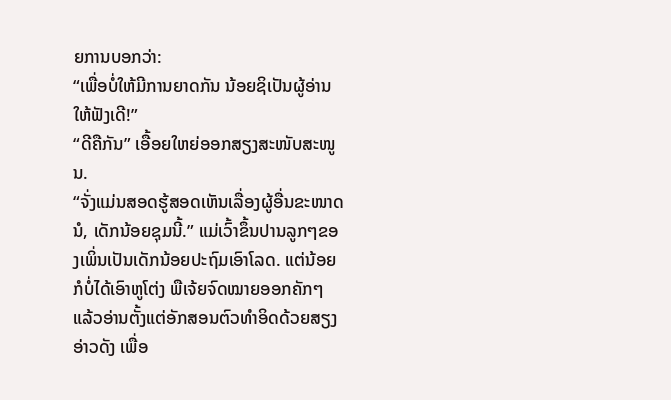ຍການບອກວ່າ:
“ເພື່ອບໍ່ໃຫ້ມີການຍາດກັນ ນ້ອຍຊິເປັນຜູ້ອ່ານໃຫ້ຟັງເດີ!”
“ດີຄືກັນ” ເອື້ອຍໃຫຍ່ອອກສຽງສະໜັບສະໜູນ.
“ຈັ່ງແມ່ນສອດຮູ້ສອດເຫັນເລື່ອງຜູ້ອື່ນຂະໜາດນໍ, ເດັກນ້ອຍຊຸມນີ້.” ແມ່ເວົ້າຂຶ້ນປານລູກໆຂອງເພິ່ນເປັນເດັກນ້ອຍປະຖົມເອົາໂລດ. ແຕ່ນ້ອຍກໍບໍ່ໄດ້ເອົາຫູໂຕ່ງ ພືເຈ້ຍຈົດໝາຍອອກຄັກໆ ແລ້ວອ່ານຕັ້ງແຕ່ອັກສອນຕົວທຳອິດດ້ວຍສຽງອ່າວດັງ ເພື່ອ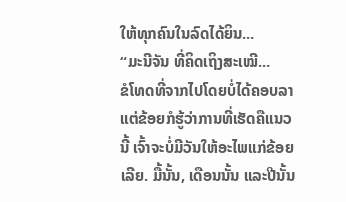ໃຫ້ທຸກຄົນໃນລົດໄດ້ຍິນ...
“ມະນີຈັນ ທີ່ຄິດເຖິງສະເໝີ...
ຂໍໂທດທີ່ຈາກໄປໂດຍບໍ່ໄດ້ຄອບລາ ແຕ່ຂ້ອຍກໍຮູ້ວ່າການທີ່ເຮັດຄືແນວນີ້ ເຈົ້າຈະບໍ່ມີວັນໃຫ້ອະໄພແກ່ຂ້ອຍເລີຍ. ມື້ນັ້ນ, ເດືອນນັ້ນ ແລະປີນັ້ນ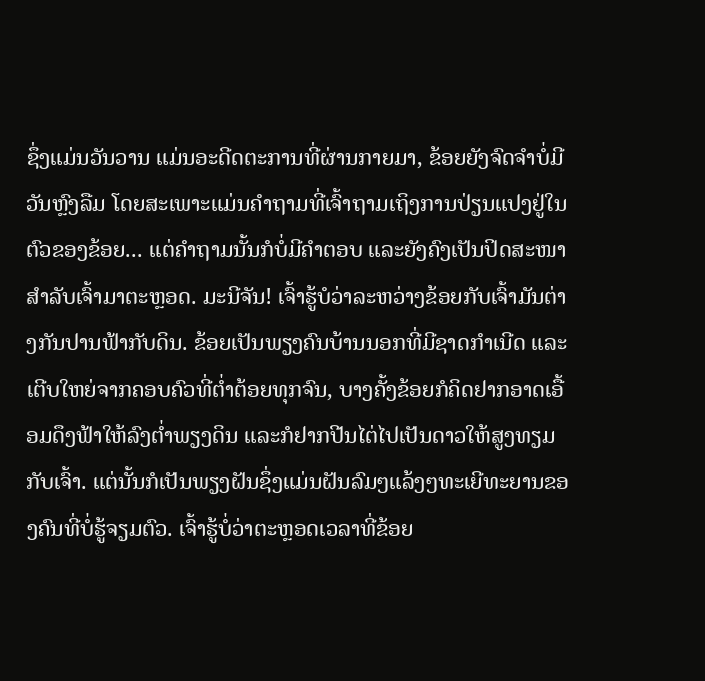ຊຶ່ງແມ່ນວັນວານ ແມ່ນອະດີດຕະການທີ່ຜ່ານກາຍມາ, ຂ້ອຍຍັງຈົດຈຳບໍ່ມີວັນຫຼົງລືມ ໂດຍສະເພາະແມ່ນຄຳຖາມທີ່ເຈົ້າຖາມເຖິງການປ່ຽນແປງຢູ່ໃນຕົວຂອງຂ້ອຍ... ແຕ່ຄຳຖາມນັ້ນກໍບໍ່ມີຄຳຕອບ ແລະຍັງຄົງເປັນປິດສະໜາສຳລັບເຈົ້າມາຕະຫຼອດ. ມະນີຈັນ! ເຈົ້າຮູ້ບໍວ່າລະຫວ່າງຂ້ອຍກັບເຈົ້າມັນຕ່າງກັນປານຟ້າກັບດິນ. ຂ້ອຍເປັນພຽງຄົນບ້ານນອກທີ່ມີຊາດກຳເນີດ ແລະເຕີບໃຫຍ່ຈາກຄອບຄົວທີ່ຕໍ່າຕ້ອຍທຸກຈົນ, ບາງຄັ້ງຂ້ອຍກໍຄິດຢາກອາດເອື້ອມດຶງຟ້າໃຫ້ລົງຕໍ່າພຽງດິນ ແລະກໍຢາກປີນໄຕ່ໄປເປັນດາວໃຫ້ສູງທຽມກັບເຈົ້າ. ແຕ່ນັ້ນກໍເປັນພຽງຝັນຊຶ່ງແມ່ນຝັນລົມໆແລ້ງໆທະເຍີທະຍານຂອງຄົນທີ່ບໍ່ຮູ້ຈຽມຕົວ. ເຈົ້າຮູ້ບໍ່ວ່າຕະຫຼອດເວລາທີ່ຂ້ອຍ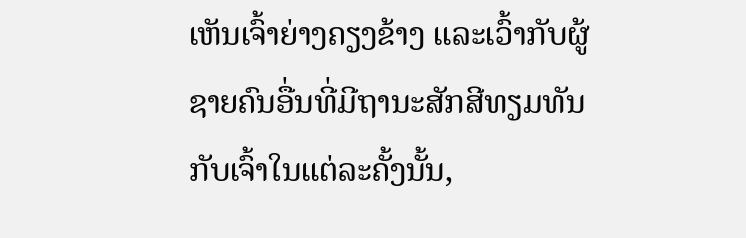ເຫັນເຈົ້າຍ່າງຄຽງຂ້າງ ແລະເວົ້າກັບຜູ້ຊາຍຄົນອື່ນທີ່ມີຖານະສັກສີທຽມທັນກັບເຈົ້າໃນແຕ່ລະຄັ້ງນັ້ນ,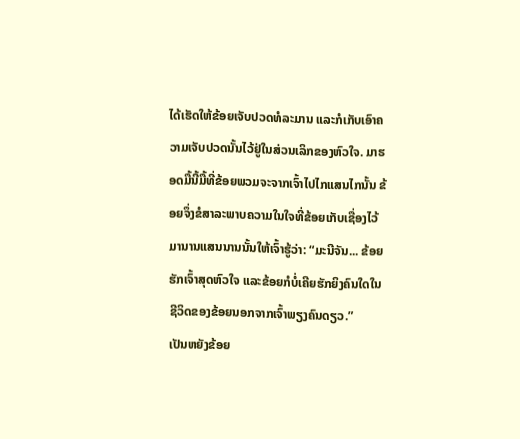ໄດ້ເຮັດໃຫ້ຂ້ອຍເຈັບປວດທໍລະມານ ແລະກໍເກັບເອົາຄວາມເຈັບປວດນັ້ນໄວ້ຢູ່ໃນສ່ວນເລິກຂອງຫົວໃຈ. ມາຮອດມື້ນີ້ມື້ທີ່ຂ້ອຍພວມຈະຈາກເຈົ້າໄປໄກແສນໄກນັ້ນ ຂ້ອຍຈຶ່ງຂໍສາລະພາບຄວາມໃນໃຈທີ່ຂ້ອຍເກັບເຊື່ອງໄວ້ມານານແສນນານນັ້ນໃຫ້ເຈົ້າຮູ້ວ່າ: “ມະນີຈັນ... ຂ້ອຍຮັກເຈົ້າສຸດຫົວໃຈ ແລະຂ້ອຍກໍບໍ່ເຄີຍຮັກຍິງຄົນໃດໃນຊີວິດຂອງຂ້ອຍນອກຈາກເຈົ້າພຽງຄົນດຽວ.”
ເປັນຫຍັງຂ້ອຍ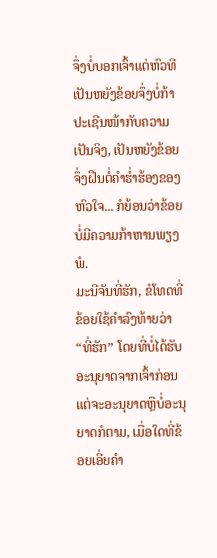ຈຶ່ງບໍ່ບອກເຈົ້າແຕ່ຫົວທີ ເປັນຫຍັງຂ້ອຍຈຶ່ງບໍ່ກ້າປະເຊີນໜ້າກັບຄວາມເປັນຈິງ, ເປັນຫຍັງຂ້ອຍຈຶ່ງຝືນຕໍ່ຄຳຮໍ່າຮ້ອງຂອງຫົວໃຈ... ກໍຍ້ອນວ່າຂ້ອຍບໍ່ມີຄວາມກ້າຫານພຽງພໍ.
ມະນີຈັນທີ່ຮັກ, ຂໍໂທດທີ່ຂ້ອຍໃຊ້ຄຳລົງທ້າຍວ່າ “ທີ່ຮັກ” ໂດຍທີ່ບໍ່ໄດ້ຮັບອະນຸຍາດຈາກເຈົ້າກ່ອນ ແຕ່ຈະອະນຸຍາດຫຼືບໍ່ອະນຸຍາດກໍຕາມ, ເມື່ອໃດທີ່ຂ້ອຍເອີ່ຍຄຳ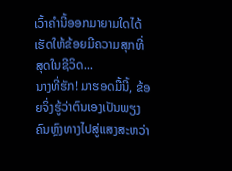ເວົ້າຄຳນີ້ອອກມາຍາມໃດໄດ້ເຮັດໃຫ້ຂ້ອຍມີຄວາມສຸກທີ່ສຸດໃນຊີວິດ...
ນາງທີ່ຮັກ! ມາຮອດມື້ນີ້, ຂ້ອຍຈິ່ງຮູ້ວ່າຕົນເອງເປັນພຽງຄົນຫຼົງທາງໄປສູ່ແສງສະຫວ່າ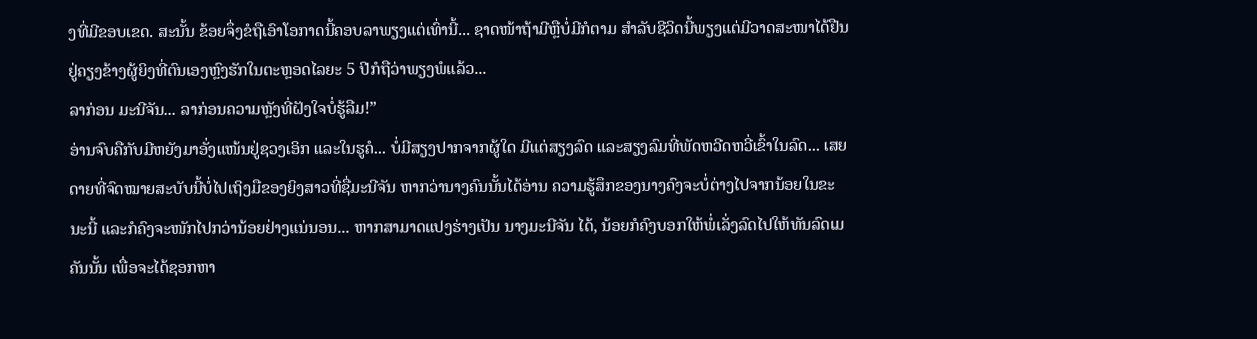ງທີ່ມີຂອບເຂດ. ສະນັ້ນ ຂ້ອຍຈຶ່ງຂໍຖືເອົາໂອກາດນີ້ຄອບລາພຽງແຕ່ເທົ່ານີ້... ຊາດໜ້າຖ້າມີຫຼືບໍ່ມີກໍຕາມ ສຳລັບຊີວິດນີ້ພຽງແຕ່ມີວາດສະໜາໄດ້ຢືນຢູ່ຄຽງຂ້າງຜູ້ຍິງທີ່ຕົນເອງຫຼົງຮັກໃນຕະຫຼອດໄລຍະ 5 ປີກໍຖືວ່າພຽງພໍແລ້ວ...
ລາກ່ອນ ມະນີຈັນ... ລາກ່ອນຄວາມຫຼັງທີ່ຝັງໃຈບໍ່ຮູ້ລືມ!”
ອ່ານຈົບຄືກັບມີຫຍັງມາອັ່ງແໜ້ນຢູ່ຊວງເອິກ ແລະໃນຮູຄໍ... ບໍ່ມີສຽງປາກຈາກຜູ້ໃດ ມີແຕ່ສຽງລົດ ແລະສຽງລົມທີ່ພັດຫວີດຫວີ່ເຂົ້າໃນລົດ... ເສຍດາຍທີ່ຈົດໝາຍສະບັບນີ້ບໍ່ໄປເຖິງມືຂອງຍິງສາວທີ່ຊື່ມະນີຈັນ ຫາກວ່ານາງຄົນນັ້ນໄດ້ອ່ານ ຄວາມຮູ້ສຶກຂອງນາງຄົງຈະບໍ່ຕ່າງໄປຈາກນ້ອຍໃນຂະນະນີ້ ແລະກໍຄົງຈະໜັກໄປກວ່ານ້ອຍຢ່າງແນ່ນອນ... ຫາກສາມາດແປງຮ່າງເປັນ ນາງມະນີຈັນ ໄດ້, ນ້ອຍກໍຄົງບອກໃຫ້ພໍ່ເລັ່ງລົດໄປໃຫ້ທັນລົດເມຄັນນັ້ນ ເພື່ອຈະໄດ້ຊອກຫາ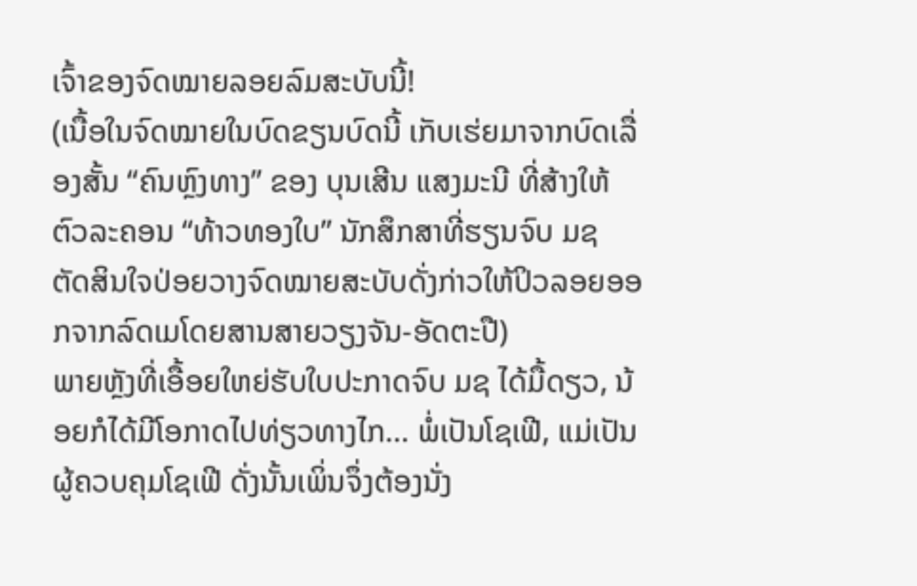ເຈົ້າຂອງຈົດໝາຍລອຍລົມສະບັບນີ້!
(ເນື້ອໃນຈົດໝາຍໃນບົດຂຽນບົດນີ້ ເກັບເຮ່ຍມາຈາກບົດເລື່ອງສັ້ນ “ຄົນຫຼົງທາງ” ຂອງ ບຸນເສີນ ແສງມະນີ ທີ່ສ້າງໃຫ້ຕົວລະຄອນ “ທ້າວທອງໃບ” ນັກສຶກສາທີ່ຮຽນຈົບ ມຊ ຕັດສິນໃຈປ່ອຍວາງຈົດໝາຍສະບັບດັ່ງກ່າວໃຫ້ປິວລອຍອອກຈາກລົດເມໂດຍສານສາຍວຽງຈັນ-ອັດຕະປື)
ພາຍຫຼັງທີ່ເອື້ອຍໃຫຍ່ຮັບໃບປະກາດຈົບ ມຊ ໄດ້ມື້ດຽວ, ນ້ອຍກໍໄດ້ມີໂອກາດໄປທ່ຽວທາງໄກ... ພໍ່ເປັນໂຊເຟີ, ແມ່ເປັນຜູ້ຄວບຄຸມໂຊເຟີ ດັ່ງນັ້ນເພິ່ນຈຶ່ງຕ້ອງນັ່ງ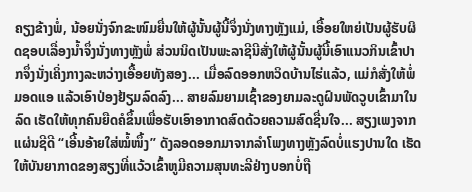ຄຽງຂ້າງພໍ່, ນ້ອຍນັ່ງຈົກຂະໜົມຍື່ນໃຫ້ຜູ້ນັ້ນຜູ້ນີ້ຈຶ່ງນັ່ງທາງຫຼັງແມ່, ເອື້ອຍໃຫຍ່ເປັນຜູ້ຮັບຜິດຊອບເລື່ອງນໍ້າຈຶ່ງນັ່ງທາງຫຼັງພໍ່ ສ່ວນນິດເປັນພະລາຊີນີສັ່ງໃຫ້ຜູ້ນັ້ນຜູ້ນີ້ເອົາແນວກິນເຂົ້າປາກຈຶ່ງນັ່ງເຄິ່ງກາງລະຫວ່າງເອື້ອຍທັງສອງ... ເມື່ອລົດອອກຫວິດບ້ານໄຮ່ແລ້ວ, ແມ່ກໍສັ່ງໃຫ້ພໍ່ມອດແອ ແລ້ວເອົາປ່ອງຢ້ຽມລົດລົງ... ສາຍລົມຍາມເຊົ້າຂອງຍາມລະດູຝົນພັດວູບເຂົ້າມາໃນລົດ ເຮັດໃຫ້ທຸກຄົນຍືດຄໍຂຶ້ນເພື່ອຮັບເອົາອາກາດສົດດ້ວຍຄວາມສົດຊື່ນໃຈ... ສຽງເພງຈາກແຜ່ນຊີດີ “ເອີ້ນອ້າຍໃສ່ໝໍ້ໜຶ້ງ” ດັງລອດອອກມາຈາກລຳໂພງທາງຫັຼງລົດບໍ່ແຮງປານໃດ ເຮັດໃຫ້ບັນຍາກາດຂອງສຽງທີ່ແວ້ວເຂົ້າຫູມີຄວາມສຸນທະລີຢ່າງບອກບໍ່ຖື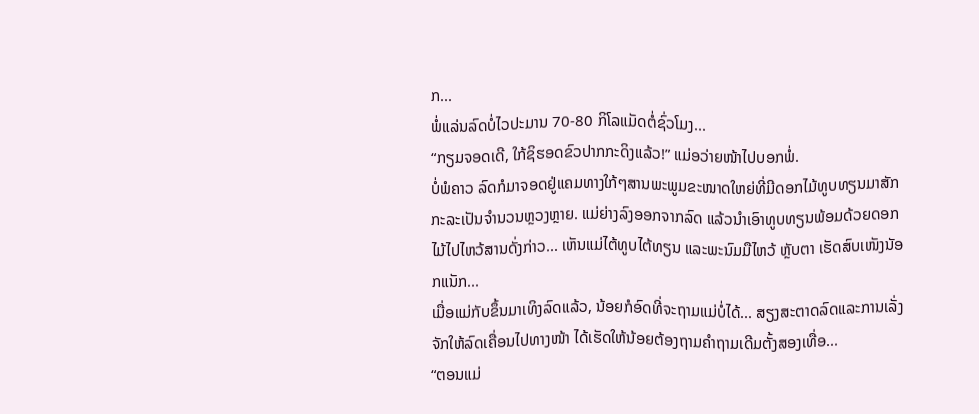ກ...
ພໍ່ແລ່ນລົດບໍ່ໄວປະມານ 70-80 ກິໂລແມັດຕໍ່ຊົ່ວໂມງ...
“ກຽມຈອດເດີ, ໃກ້ຊິຮອດຂົວປາກກະດິງແລ້ວ!” ແມ່ອວ່າຍໜ້າໄປບອກພໍ່.
ບໍ່ພໍຄາວ ລົດກໍມາຈອດຢູ່ແຄມທາງໃກ້ໆສານພະພູມຂະໜາດໃຫຍ່ທີ່ມີດອກໄມ້ທູບທຽນມາສັກກະລະເປັນຈຳນວນຫຼວງຫຼາຍ. ແມ່ຍ່າງລົງອອກຈາກລົດ ແລ້ວນໍາເອົາທູບທຽນພ້ອມດ້ວຍດອກໄມ້ໄປໄຫວ້ສານດັ່ງກ່າວ... ເຫັນແມ່ໄຕ້ທູບໄຕ້ທຽນ ແລະພະນົມມືໄຫວ້ ຫຼັບຕາ ເຮັດສົບເໜັງນັອກແນັກ...
ເມື່ອແມ່ກັບຂຶ້ນມາເທິງລົດແລ້ວ, ນ້ອຍກໍອົດທີ່ຈະຖາມແມ່ບໍ່ໄດ້... ສຽງສະຕາດລົດແລະການເລັ່ງຈັກໃຫ້ລົດເຄື່ອນໄປທາງໜ້າ ໄດ້ເຮັດໃຫ້ນ້ອຍຕ້ອງຖາມຄຳຖາມເດີມຕັ້ງສອງເທື່ອ...
“ຕອນແມ່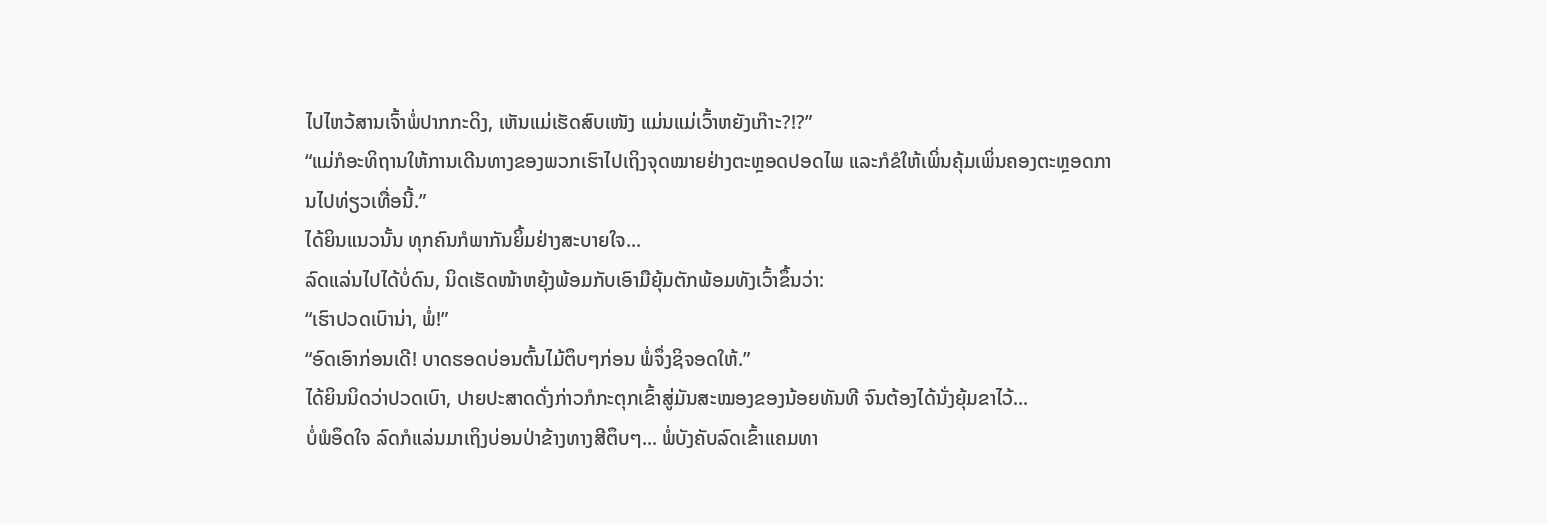ໄປໄຫວ້ສານເຈົ້າພໍ່ປາກກະດິງ, ເຫັນແມ່ເຮັດສົບເໜັງ ແມ່ນແມ່ເວົ້າຫຍັງເກ໊າະ?!?”
“ແມ່ກໍອະທິຖານໃຫ້ການເດີນທາງຂອງພວກເຮົາໄປເຖິງຈຸດໝາຍຢ່າງຕະຫຼອດປອດໄພ ແລະກໍຂໍໃຫ້ເພິ່ນຄຸ້ມເພິ່ນຄອງຕະຫຼອດການໄປທ່ຽວເທື່ອນີ້.”
ໄດ້ຍິນແນວນັ້ນ ທຸກຄົນກໍພາກັນຍິ້ມຢ່າງສະບາຍໃຈ...
ລົດແລ່ນໄປໄດ້ບໍ່ດົນ, ນິດເຮັດໜ້າຫຍຸ້ງພ້ອມກັບເອົາມືຍຸ້ມຕັກພ້ອມທັງເວົ້າຂຶ້ນວ່າ:
“ເຮົາປວດເບົານ່າ, ພໍ່!”
“ອົດເອົາກ່ອນເດີ! ບາດຮອດບ່ອນຕົ້ນໄມ້ຕຶບໆກ່ອນ ພໍ່ຈຶ່ງຊິຈອດໃຫ້.”
ໄດ້ຍິນນິດວ່າປວດເບົາ, ປາຍປະສາດດັ່ງກ່າວກໍກະຕຸກເຂົ້າສູ່ມັນສະໝອງຂອງນ້ອຍທັນທີ ຈົນຕ້ອງໄດ້ນັ່ງຍຸ້ມຂາໄວ້...
ບໍ່ພໍອຶດໃຈ ລົດກໍແລ່ນມາເຖິງບ່ອນປ່າຂ້າງທາງສີຕຶບໆ... ພໍ່ບັງຄັບລົດເຂົ້າແຄມທາ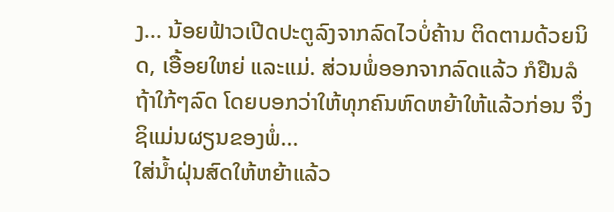ງ... ນ້ອຍຟ້າວເປີດປະຕູລົງຈາກລົດໄວບໍ່ຄ້ານ ຕິດຕາມດ້ວຍນິດ, ເອື້ອຍໃຫຍ່ ແລະແມ່. ສ່ວນພໍ່ອອກຈາກລົດແລ້ວ ກໍຢືນລໍຖ້າໃກ້ໆລົດ ໂດຍບອກວ່າໃຫ້ທຸກຄົນຫົດຫຍ້າໃຫ້ແລ້ວກ່ອນ ຈຶ່ງຊິແມ່ນຜຽນຂອງພໍ່...
ໃສ່ນ້ຳຝຸ່ນສົດໃຫ້ຫຍ້າແລ້ວ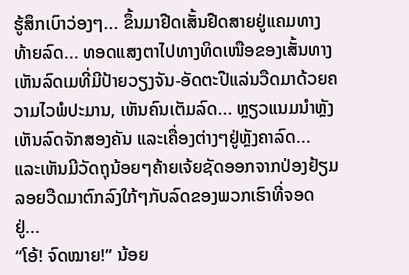ຮູ້ສຶກເບົາວ່ອງໆ... ຂຶ້ນມາຢືດເສັ້ນຢືດສາຍຢູ່ແຄມທາງທ້າຍລົດ... ທອດແສງຕາໄປທາງທິດເໜືອຂອງເສັ້ນທາງ ເຫັນລົດເມທີ່ມີປ້າຍວຽງຈັນ-ອັດຕະປືແລ່ນວືດມາດ້ວຍຄວາມໄວພໍປະມານ, ເຫັນຄົນເຕັມລົດ... ຫຼຽວແນມນຳຫຼັງ ເຫັນລົດຈັກສອງຄັນ ແລະເຄື່ອງຕ່າງໆຢູ່ຫຼັງຄາລົດ... ແລະເຫັນມີວັດຖຸນ້ອຍໆຄ້າຍເຈ້ຍຊັດອອກຈາກປ່ອງຢ້ຽມ ລອຍວືດມາຕົກລົງໃກ້ໆກັບລົດຂອງພວກເຮົາທີ່ຈອດຢູ່...
“ໂອ້! ຈົດໝາຍ!” ນ້ອຍ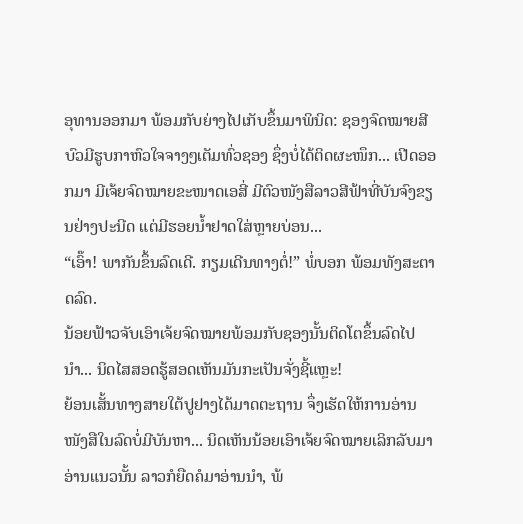ອຸທານອອກມາ ພ້ອມກັບຍ່າງໄປເກັບຂຶ້ນມາພິນິດ: ຊອງຈົດໝາຍສີບົວມີຮູບກາຫົວໃຈຈາງໆເຕັມທົ່ວຊອງ ຊຶ່ງບໍ່ໄດ້ຕິດຜະໜຶກ... ເປີດອອກມາ ມີເຈ້ຍຈົດໝາຍຂະໜາດເອສີ່ ມີຕົວໜັງສືລາວສີຟ້າທີ່ບັນຈົງຂຽນຢ່າງປະນີດ ແຕ່ມີຮອຍນ້ຳຢາດໃສ່ຫຼາຍບ່ອນ...
“ເອົ໊າ! ພາກັນຂຶ້ນລົດເດີ. ກຽມເດີນທາງຕໍ່!” ພໍ່ບອກ ພ້ອມທັງສະຕາດລົດ.
ນ້ອຍຟ້າວຈັບເອົາເຈ້ຍຈົດໝາຍພ້ອມກັບຊອງນັ້ນຕິດໂຕຂຶ້ນລົດໄປນຳ... ນິດໄສສອດຮູ້ສອດເຫັນມັນກະເປັນຈັ່ງຊີ້ແຫຼະ!
ຍ້ອນເສັ້ນທາງສາຍໃຕ້ປູຢາງໄດ້ມາດຕະຖານ ຈຶ່ງເຮັດໃຫ້ການອ່ານໜັງສືໃນລົດບໍ່ມີບັນຫາ... ນິດເຫັນນ້ອຍເອົາເຈ້ຍຈົດໝາຍເລິກລັບມາອ່ານແນວນັ້ນ ລາວກໍຍືດຄໍມາອ່ານນຳ, ພ້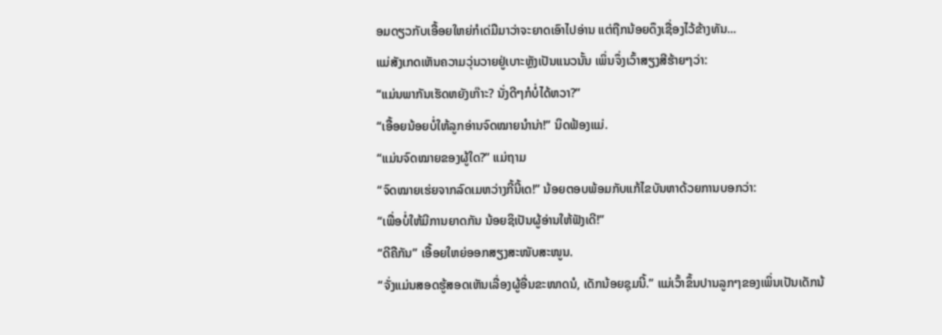ອມດຽວກັບເອື້ອຍໃຫຍ່ກໍເດ່ມືມາວ່າຈະຍາດເອົາໄປອ່ານ ແຕ່ຖືກນ້ອຍດຶງເຊື່ອງໄວ້ຂ້າງທັນ...
ແມ່ສັງເກດເຫັນຄວາມວຸ່ນວາຍຢູ່ເບາະຫຼັງເປັນແນວນັ້ນ ເພິ່ນຈຶ່ງເວົ້າສຽງສີຮ້າຍໆວ່າ:
“ແມ່ນພາກັນເຮັດຫຍັງເກ໊າະ? ນັ່ງດີໆກໍບໍ່ໄດ້ຫວາ?”
“ເອື້ອຍນ້ອຍບໍ່ໃຫ້ລູກອ່ານຈົດໝາຍນຳນ່າ!” ນິດຟ້ອງແມ່.
“ແມ່ນຈົດໝາຍຂອງຜູ້ໃດ?” ແມ່ຖາມ
“ຈົດໝາຍເຮ່ຍຈາກລົດເມຫວ່າງກີ້ນີ້ເດ!” ນ້ອຍຕອບພ້ອມກັບແກ້ໄຂບັນຫາດ້ວຍການບອກວ່າ:
“ເພື່ອບໍ່ໃຫ້ມີການຍາດກັນ ນ້ອຍຊິເປັນຜູ້ອ່ານໃຫ້ຟັງເດີ!”
“ດີຄືກັນ” ເອື້ອຍໃຫຍ່ອອກສຽງສະໜັບສະໜູນ.
“ຈັ່ງແມ່ນສອດຮູ້ສອດເຫັນເລື່ອງຜູ້ອື່ນຂະໜາດນໍ, ເດັກນ້ອຍຊຸມນີ້.” ແມ່ເວົ້າຂຶ້ນປານລູກໆຂອງເພິ່ນເປັນເດັກນ້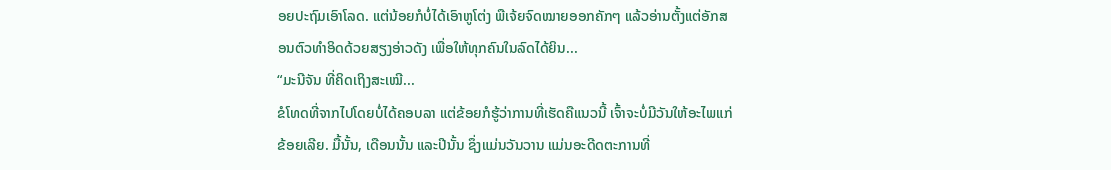ອຍປະຖົມເອົາໂລດ. ແຕ່ນ້ອຍກໍບໍ່ໄດ້ເອົາຫູໂຕ່ງ ພືເຈ້ຍຈົດໝາຍອອກຄັກໆ ແລ້ວອ່ານຕັ້ງແຕ່ອັກສອນຕົວທຳອິດດ້ວຍສຽງອ່າວດັງ ເພື່ອໃຫ້ທຸກຄົນໃນລົດໄດ້ຍິນ...
“ມະນີຈັນ ທີ່ຄິດເຖິງສະເໝີ...
ຂໍໂທດທີ່ຈາກໄປໂດຍບໍ່ໄດ້ຄອບລາ ແຕ່ຂ້ອຍກໍຮູ້ວ່າການທີ່ເຮັດຄືແນວນີ້ ເຈົ້າຈະບໍ່ມີວັນໃຫ້ອະໄພແກ່ຂ້ອຍເລີຍ. ມື້ນັ້ນ, ເດືອນນັ້ນ ແລະປີນັ້ນ ຊຶ່ງແມ່ນວັນວານ ແມ່ນອະດີດຕະການທີ່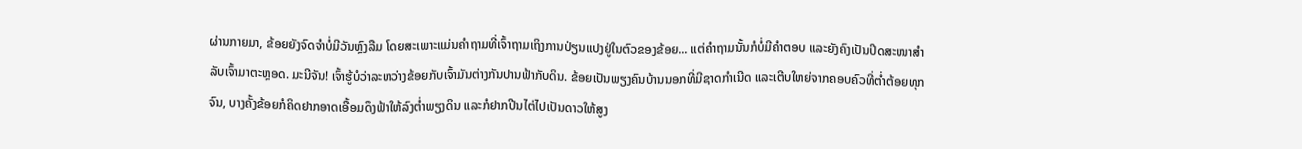ຜ່ານກາຍມາ, ຂ້ອຍຍັງຈົດຈຳບໍ່ມີວັນຫຼົງລືມ ໂດຍສະເພາະແມ່ນຄຳຖາມທີ່ເຈົ້າຖາມເຖິງການປ່ຽນແປງຢູ່ໃນຕົວຂອງຂ້ອຍ... ແຕ່ຄຳຖາມນັ້ນກໍບໍ່ມີຄຳຕອບ ແລະຍັງຄົງເປັນປິດສະໜາສຳລັບເຈົ້າມາຕະຫຼອດ. ມະນີຈັນ! ເຈົ້າຮູ້ບໍວ່າລະຫວ່າງຂ້ອຍກັບເຈົ້າມັນຕ່າງກັນປານຟ້າກັບດິນ. ຂ້ອຍເປັນພຽງຄົນບ້ານນອກທີ່ມີຊາດກຳເນີດ ແລະເຕີບໃຫຍ່ຈາກຄອບຄົວທີ່ຕໍ່າຕ້ອຍທຸກຈົນ, ບາງຄັ້ງຂ້ອຍກໍຄິດຢາກອາດເອື້ອມດຶງຟ້າໃຫ້ລົງຕໍ່າພຽງດິນ ແລະກໍຢາກປີນໄຕ່ໄປເປັນດາວໃຫ້ສູງ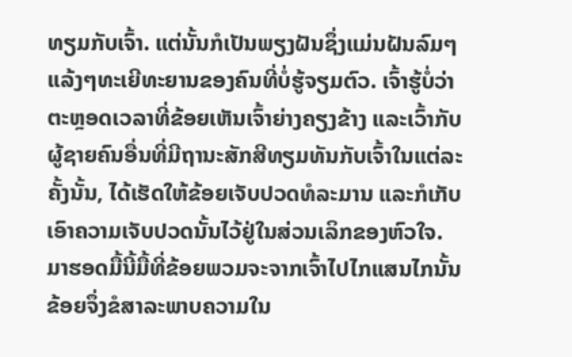ທຽມກັບເຈົ້າ. ແຕ່ນັ້ນກໍເປັນພຽງຝັນຊຶ່ງແມ່ນຝັນລົມໆແລ້ງໆທະເຍີທະຍານຂອງຄົນທີ່ບໍ່ຮູ້ຈຽມຕົວ. ເຈົ້າຮູ້ບໍ່ວ່າຕະຫຼອດເວລາທີ່ຂ້ອຍເຫັນເຈົ້າຍ່າງຄຽງຂ້າງ ແລະເວົ້າກັບຜູ້ຊາຍຄົນອື່ນທີ່ມີຖານະສັກສີທຽມທັນກັບເຈົ້າໃນແຕ່ລະຄັ້ງນັ້ນ, ໄດ້ເຮັດໃຫ້ຂ້ອຍເຈັບປວດທໍລະມານ ແລະກໍເກັບເອົາຄວາມເຈັບປວດນັ້ນໄວ້ຢູ່ໃນສ່ວນເລິກຂອງຫົວໃຈ. ມາຮອດມື້ນີ້ມື້ທີ່ຂ້ອຍພວມຈະຈາກເຈົ້າໄປໄກແສນໄກນັ້ນ ຂ້ອຍຈຶ່ງຂໍສາລະພາບຄວາມໃນ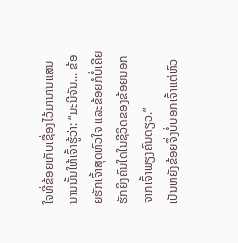ໃຈທີ່ຂ້ອຍເກັບເຊື່ອງໄວ້ມານານແສນນານນັ້ນໃຫ້ເຈົ້າຮູ້ວ່າ: “ມະນີຈັນ... ຂ້ອຍຮັກເຈົ້າສຸດຫົວໃຈ ແລະຂ້ອຍກໍບໍ່ເຄີຍຮັກຍິງຄົນໃດໃນຊີວິດຂອງຂ້ອຍນອກຈາກເຈົ້າພຽງຄົນດຽວ.”
ເປັນຫຍັງຂ້ອຍຈຶ່ງບໍ່ບອກເຈົ້າແຕ່ຫົວ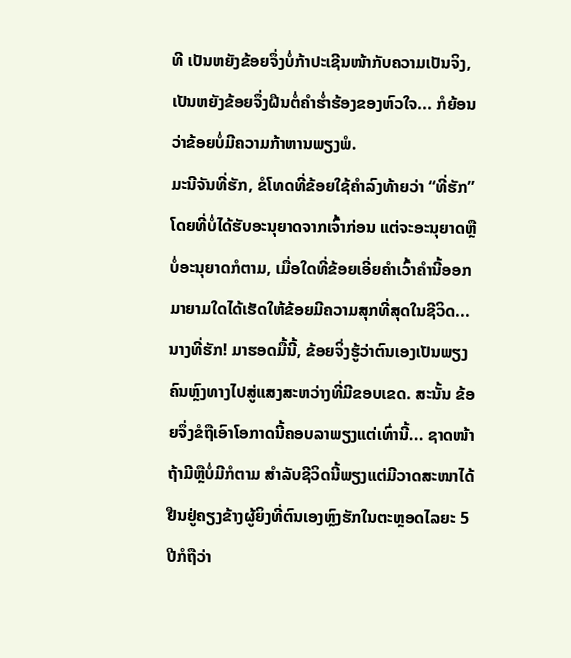ທີ ເປັນຫຍັງຂ້ອຍຈຶ່ງບໍ່ກ້າປະເຊີນໜ້າກັບຄວາມເປັນຈິງ, ເປັນຫຍັງຂ້ອຍຈຶ່ງຝືນຕໍ່ຄຳຮໍ່າຮ້ອງຂອງຫົວໃຈ... ກໍຍ້ອນວ່າຂ້ອຍບໍ່ມີຄວາມກ້າຫານພຽງພໍ.
ມະນີຈັນທີ່ຮັກ, ຂໍໂທດທີ່ຂ້ອຍໃຊ້ຄຳລົງທ້າຍວ່າ “ທີ່ຮັກ” ໂດຍທີ່ບໍ່ໄດ້ຮັບອະນຸຍາດຈາກເຈົ້າກ່ອນ ແຕ່ຈະອະນຸຍາດຫຼືບໍ່ອະນຸຍາດກໍຕາມ, ເມື່ອໃດທີ່ຂ້ອຍເອີ່ຍຄຳເວົ້າຄຳນີ້ອອກມາຍາມໃດໄດ້ເຮັດໃຫ້ຂ້ອຍມີຄວາມສຸກທີ່ສຸດໃນຊີວິດ...
ນາງທີ່ຮັກ! ມາຮອດມື້ນີ້, ຂ້ອຍຈິ່ງຮູ້ວ່າຕົນເອງເປັນພຽງຄົນຫຼົງທາງໄປສູ່ແສງສະຫວ່າງທີ່ມີຂອບເຂດ. ສະນັ້ນ ຂ້ອຍຈຶ່ງຂໍຖືເອົາໂອກາດນີ້ຄອບລາພຽງແຕ່ເທົ່ານີ້... ຊາດໜ້າຖ້າມີຫຼືບໍ່ມີກໍຕາມ ສຳລັບຊີວິດນີ້ພຽງແຕ່ມີວາດສະໜາໄດ້ຢືນຢູ່ຄຽງຂ້າງຜູ້ຍິງທີ່ຕົນເອງຫຼົງຮັກໃນຕະຫຼອດໄລຍະ 5 ປີກໍຖືວ່າ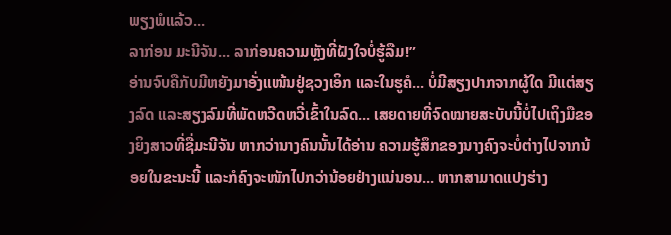ພຽງພໍແລ້ວ...
ລາກ່ອນ ມະນີຈັນ... ລາກ່ອນຄວາມຫຼັງທີ່ຝັງໃຈບໍ່ຮູ້ລືມ!”
ອ່ານຈົບຄືກັບມີຫຍັງມາອັ່ງແໜ້ນຢູ່ຊວງເອິກ ແລະໃນຮູຄໍ... ບໍ່ມີສຽງປາກຈາກຜູ້ໃດ ມີແຕ່ສຽງລົດ ແລະສຽງລົມທີ່ພັດຫວີດຫວີ່ເຂົ້າໃນລົດ... ເສຍດາຍທີ່ຈົດໝາຍສະບັບນີ້ບໍ່ໄປເຖິງມືຂອງຍິງສາວທີ່ຊື່ມະນີຈັນ ຫາກວ່ານາງຄົນນັ້ນໄດ້ອ່ານ ຄວາມຮູ້ສຶກຂອງນາງຄົງຈະບໍ່ຕ່າງໄປຈາກນ້ອຍໃນຂະນະນີ້ ແລະກໍຄົງຈະໜັກໄປກວ່ານ້ອຍຢ່າງແນ່ນອນ... ຫາກສາມາດແປງຮ່າງ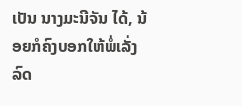ເປັນ ນາງມະນີຈັນ ໄດ້, ນ້ອຍກໍຄົງບອກໃຫ້ພໍ່ເລັ່ງລົດ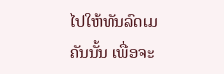ໄປໃຫ້ທັນລົດເມຄັນນັ້ນ ເພື່ອຈະ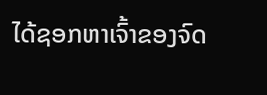ໄດ້ຊອກຫາເຈົ້າຂອງຈົດ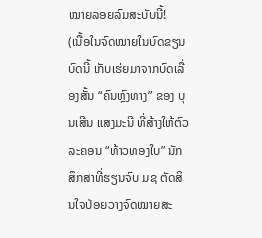ໝາຍລອຍລົມສະບັບນີ້!
(ເນື້ອໃນຈົດໝາຍໃນບົດຂຽນບົດນີ້ ເກັບເຮ່ຍມາຈາກບົດເລື່ອງສັ້ນ “ຄົນຫຼົງທາງ” ຂອງ ບຸນເສີນ ແສງມະນີ ທີ່ສ້າງໃຫ້ຕົວລະຄອນ “ທ້າວທອງໃບ” ນັກສຶກສາທີ່ຮຽນຈົບ ມຊ ຕັດສິນໃຈປ່ອຍວາງຈົດໝາຍສະ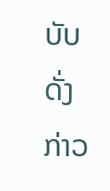ບັບດັ່ງກ່າວ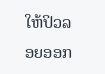ໃຫ້ປິວລອຍອອກ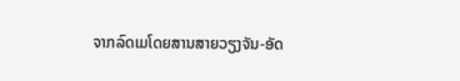ຈາກລົດເມໂດຍສານສາຍວຽງຈັນ-ອັດ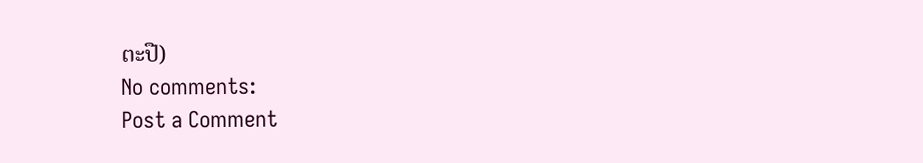ຕະປື)
No comments:
Post a Comment